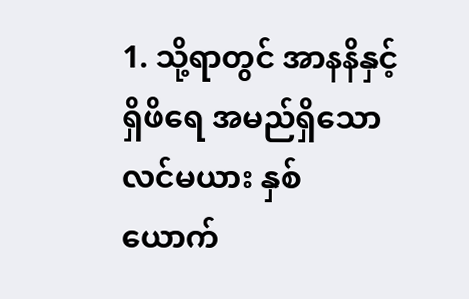1. သို့ရာတွင် အာနနိနှင့်ရှိဖိရေ အမည်ရှိသောလင်မယား နှစ်ယောက်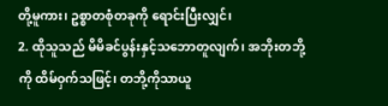တို့မူကား၊ ဥစ္စာတစုံတခုကို ရောင်းပြီးလျှင်၊
2. ထိုသူသည် မိမိခင်ပွန်းနှင့်သဘောတူလျက်၊ အဘိုးတဘို့ကို ထိမ်ဝှက်သဖြင့်၊ တဘို့ကိုသာယူ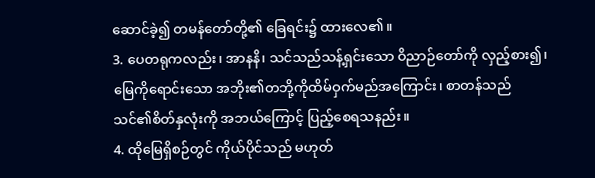ဆောင်ခဲ့၍ တမန်တော်တို့၏ ခြေရင်း၌ ထားလေ၏။
3. ပေတရုကလည်း၊ အာနနိ၊ သင်သည်သန့်ရှင်းသော ဝိညာဉ်တော်ကို လှည့်စား၍၊ မြေကိုရောင်းသော အဘိုး၏တဘို့ကိုထိမ်ဝှက်မည်အကြောင်း၊ စာတန်သည် သင်၏စိတ်နှလုံးကို အဘယ်ကြောင့် ပြည့်စေရသနည်း။
4. ထိုမြေရှိစဉ်တွင် ကိုယ်ပိုင်သည် မဟုတ်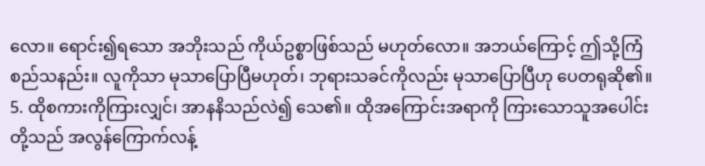လော။ ရောင်း၍ရသော အဘိုးသည် ကိုယ်ဥစ္စာဖြစ်သည် မဟုတ်လော။ အဘယ်ကြောင့် ဤသို့ကြံစည်သနည်း။ လူကိုသာ မုသာပြောပြီမဟုတ်၊ ဘုရားသခင်ကိုလည်း မုသာပြောပြီဟု ပေတရုဆို၏။
5. ထိုစကားကိုကြားလျှင်၊ အာနနိသည်လဲ၍ သေ၏။ ထိုအကြောင်းအရာကို ကြားသောသူအပေါင်းတို့သည် အလွန်ကြောက်လန့်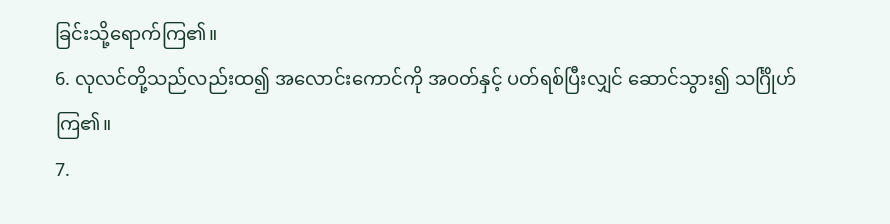ခြင်းသို့ရောက်ကြ၏။
6. လုလင်တို့သည်လည်းထ၍ အလောင်းကောင်ကို အဝတ်နှင့် ပတ်ရစ်ပြီးလျှင် ဆောင်သွား၍ သင်္ဂြိုဟ်ကြ၏။
7.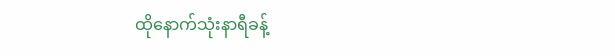ထိုနောက်သုံးနာရီခန့်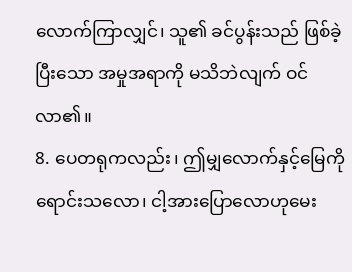လောက်ကြာလျှင်၊ သူ၏ ခင်ပွန်းသည် ဖြစ်ခဲ့ပြီးသော အမှုအရာကို မသိဘဲလျက် ဝင်လာ၏။
8. ပေတရုကလည်း၊ ဤမျှလောက်နှင့်မြေကိုရောင်းသလော၊ ငါ့အားပြောလောဟုမေး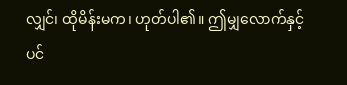လျှင်၊ ထိုမိန်းမက၊ ဟုတ်ပါ၏။ ဤမျှလောက်နှင့်ပင်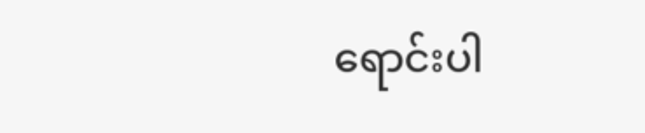ရောင်းပါ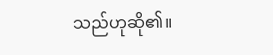သည်ဟုဆို၏။